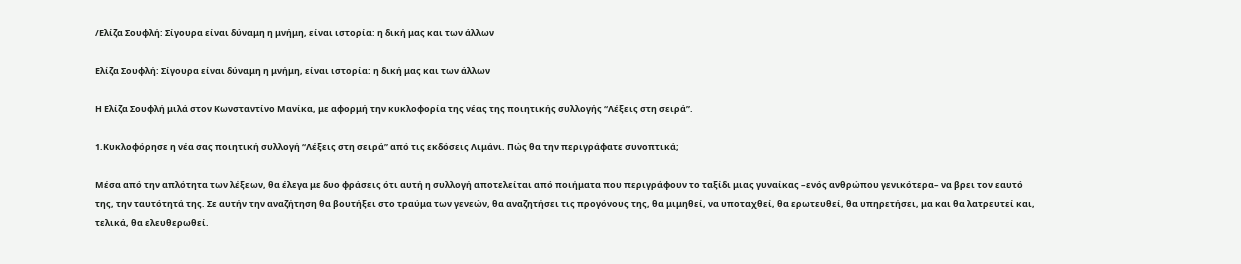/Ελίζα Σουφλή: Σίγουρα είναι δύναμη η μνήμη, είναι ιστορία: η δική μας και των άλλων

Ελίζα Σουφλή: Σίγουρα είναι δύναμη η μνήμη, είναι ιστορία: η δική μας και των άλλων

Η Ελίζα Σουφλή μιλά στον Κωνσταντίνο Μανίκα, με αφορμή την κυκλοφορία της νέας της ποιητικής συλλογής “Λέξεις στη σειρά”.

1.Κυκλοφόρησε η νέα σας ποιητική συλλογή “Λέξεις στη σειρά” από τις εκδόσεις Λιμάνι. Πώς θα την περιγράφατε συνοπτικά;

Μέσα από την απλότητα των λέξεων, θα έλεγα με δυο φράσεις ότι αυτή η συλλογή αποτελείται από ποιήματα που περιγράφουν το ταξίδι μιας γυναίκας –ενός ανθρώπου γενικότερα– να βρει τον εαυτό της, την ταυτότητά της. Σε αυτήν την αναζήτηση θα βουτήξει στο τραύμα των γενεών, θα αναζητήσει τις προγόνους της, θα μιμηθεί, να υποταχθεί, θα ερωτευθεί, θα υπηρετήσει, μα και θα λατρευτεί και, τελικά, θα ελευθερωθεί.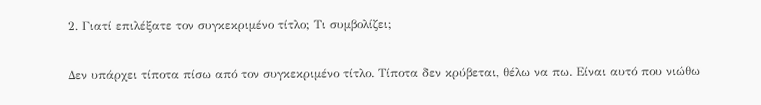2. Γιατί επιλέξατε τον συγκεκριμένο τίτλο; Τι συμβολίζει;

Δεν υπάρχει τίποτα πίσω από τον συγκεκριμένο τίτλο. Τίποτα δεν κρύβεται, θέλω να πω. Είναι αυτό που νιώθω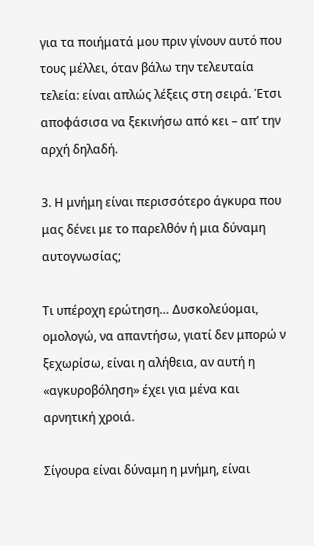για τα ποιήματά μου πριν γίνουν αυτό που τους μέλλει, όταν βάλω την τελευταία τελεία: είναι απλώς λέξεις στη σειρά. Έτσι αποφάσισα να ξεκινήσω από κει – απ’ την αρχή δηλαδή.

3. Η μνήμη είναι περισσότερο άγκυρα που μας δένει με το παρελθόν ή μια δύναμη αυτογνωσίας;

Τι υπέροχη ερώτηση… Δυσκολεύομαι, ομολογώ, να απαντήσω, γιατί δεν μπορώ ν ξεχωρίσω, είναι η αλήθεια, αν αυτή η «αγκυροβόληση» έχει για μένα και αρνητική χροιά.

Σίγουρα είναι δύναμη η μνήμη, είναι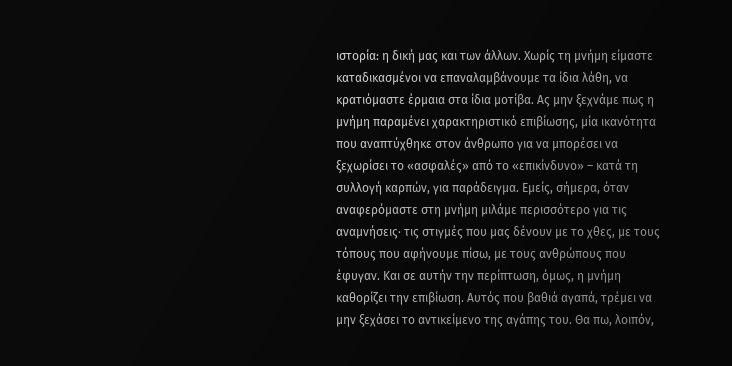ιστορία: η δική μας και των άλλων. Χωρίς τη μνήμη είμαστε καταδικασμένοι να επαναλαμβάνουμε τα ίδια λάθη, να κρατιόμαστε έρμαια στα ίδια μοτίβα. Ας μην ξεχνάμε πως η μνήμη παραμένει χαρακτηριστικό επιβίωσης, μία ικανότητα που αναπτύχθηκε στον άνθρωπο για να μπορέσει να ξεχωρίσει το «ασφαλές» από το «επικίνδυνο» – κατά τη συλλογή καρπών, για παράδειγμα. Εμείς, σήμερα, όταν αναφερόμαστε στη μνήμη μιλάμε περισσότερο για τις αναμνήσεις· τις στιγμές που μας δένουν με το χθες, με τους τόπους που αφήνουμε πίσω, με τους ανθρώπους που έφυγαν. Και σε αυτήν την περίπτωση, όμως, η μνήμη καθορίζει την επιβίωση. Αυτός που βαθιά αγαπά, τρέμει να μην ξεχάσει το αντικείμενο της αγάπης του. Θα πω, λοιπόν,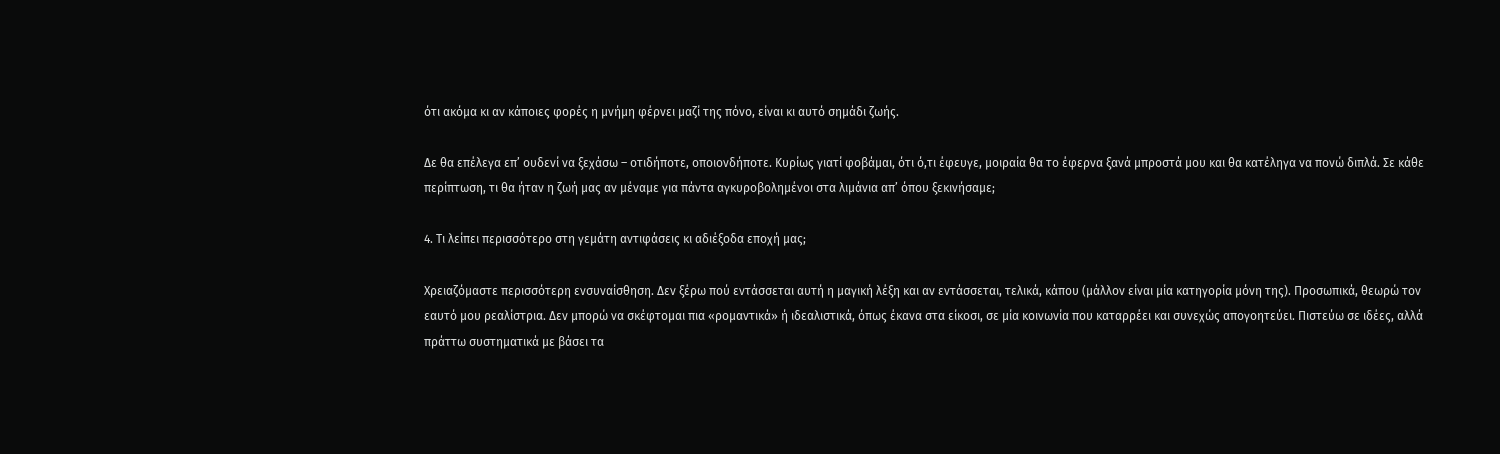ότι ακόμα κι αν κάποιες φορές η μνήμη φέρνει μαζί της πόνο, είναι κι αυτό σημάδι ζωής.

Δε θα επέλεγα επ’ ουδενί να ξεχάσω – οτιδήποτε, οποιονδήποτε. Κυρίως γιατί φοβάμαι, ότι ό,τι έφευγε, μοιραία θα το έφερνα ξανά μπροστά μου και θα κατέληγα να πονώ διπλά. Σε κάθε περίπτωση, τι θα ήταν η ζωή μας αν μέναμε για πάντα αγκυροβολημένοι στα λιμάνια απ’ όπου ξεκινήσαμε;

4. Τι λείπει περισσότερο στη γεμάτη αντιφάσεις κι αδιέξοδα εποχή μας;

Χρειαζόμαστε περισσότερη ενσυναίσθηση. Δεν ξέρω πού εντάσσεται αυτή η μαγική λέξη και αν εντάσσεται, τελικά, κάπου (μάλλον είναι μία κατηγορία μόνη της). Προσωπικά, θεωρώ τον εαυτό μου ρεαλίστρια. Δεν μπορώ να σκέφτομαι πια «ρομαντικά» ή ιδεαλιστικά, όπως έκανα στα είκοσι, σε μία κοινωνία που καταρρέει και συνεχώς απογοητεύει. Πιστεύω σε ιδέες, αλλά πράττω συστηματικά με βάσει τα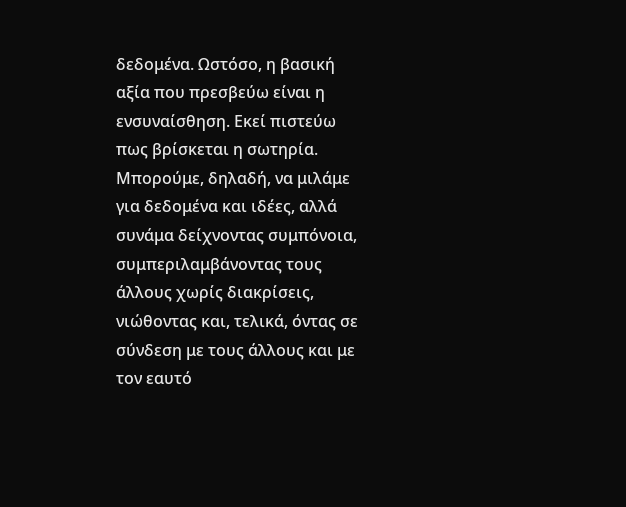δεδομένα. Ωστόσο, η βασική αξία που πρεσβεύω είναι η ενσυναίσθηση. Εκεί πιστεύω πως βρίσκεται η σωτηρία. Μπορούμε, δηλαδή, να μιλάμε για δεδομένα και ιδέες, αλλά συνάμα δείχνοντας συμπόνοια, συμπεριλαμβάνοντας τους άλλους χωρίς διακρίσεις, νιώθοντας και, τελικά, όντας σε σύνδεση με τους άλλους και με τον εαυτό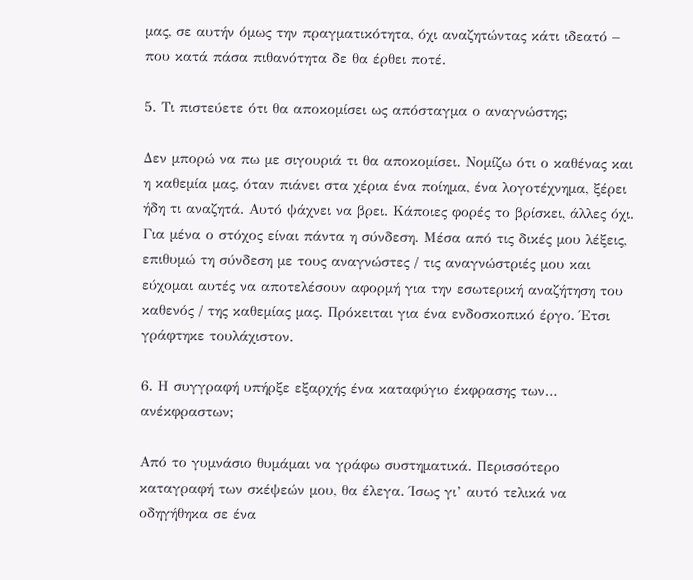μας, σε αυτήν όμως την πραγματικότητα, όχι αναζητώντας κάτι ιδεατό – που κατά πάσα πιθανότητα δε θα έρθει ποτέ.

5. Τι πιστεύετε ότι θα αποκομίσει ως απόσταγμα ο αναγνώστης;

Δεν μπορώ να πω με σιγουριά τι θα αποκομίσει. Νομίζω ότι ο καθένας και η καθεμία μας, όταν πιάνει στα χέρια ένα ποίημα, ένα λογοτέχνημα, ξέρει ήδη τι αναζητά. Αυτό ψάχνει να βρει. Κάποιες φορές το βρίσκει, άλλες όχι. Για μένα ο στόχος είναι πάντα η σύνδεση. Μέσα από τις δικές μου λέξεις, επιθυμώ τη σύνδεση με τους αναγνώστες / τις αναγνώστριές μου και εύχομαι αυτές να αποτελέσουν αφορμή για την εσωτερική αναζήτηση του καθενός / της καθεμίας μας. Πρόκειται για ένα ενδοσκοπικό έργο. Έτσι γράφτηκε τουλάχιστον.

6. Η συγγραφή υπήρξε εξαρχής ένα καταφύγιο έκφρασης των… ανέκφραστων;

Από το γυμνάσιο θυμάμαι να γράφω συστηματικά. Περισσότερο καταγραφή των σκέψεών μου, θα έλεγα. Ίσως γι’ αυτό τελικά να οδηγήθηκα σε ένα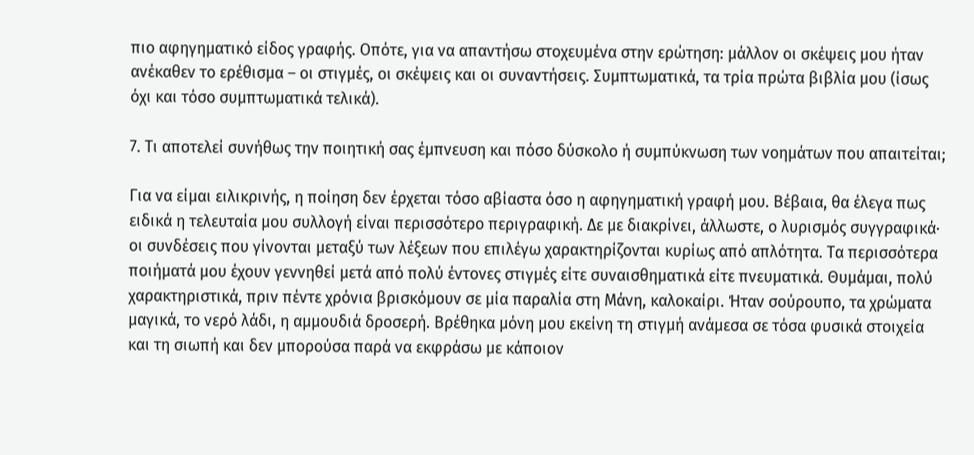πιο αφηγηματικό είδος γραφής. Οπότε, για να απαντήσω στοχευμένα στην ερώτηση: μάλλον οι σκέψεις μου ήταν ανέκαθεν το ερέθισμα – οι στιγμές, οι σκέψεις και οι συναντήσεις. Συμπτωματικά, τα τρία πρώτα βιβλία μου (ίσως όχι και τόσο συμπτωματικά τελικά).

7. Τι αποτελεί συνήθως την ποιητική σας έμπνευση και πόσο δύσκολο ή συμπύκνωση των νοημάτων που απαιτείται;

Για να είμαι ειλικρινής, η ποίηση δεν έρχεται τόσο αβίαστα όσο η αφηγηματική γραφή μου. Βέβαια, θα έλεγα πως ειδικά η τελευταία μου συλλογή είναι περισσότερο περιγραφική. Δε με διακρίνει, άλλωστε, ο λυρισμός συγγραφικά· οι συνδέσεις που γίνονται μεταξύ των λέξεων που επιλέγω χαρακτηρίζονται κυρίως από απλότητα. Τα περισσότερα ποιήματά μου έχουν γεννηθεί μετά από πολύ έντονες στιγμές είτε συναισθηματικά είτε πνευματικά. Θυμάμαι, πολύ χαρακτηριστικά, πριν πέντε χρόνια βρισκόμουν σε μία παραλία στη Μάνη, καλοκαίρι. Ήταν σούρουπο, τα χρώματα μαγικά, το νερό λάδι, η αμμουδιά δροσερή. Βρέθηκα μόνη μου εκείνη τη στιγμή ανάμεσα σε τόσα φυσικά στοιχεία και τη σιωπή και δεν μπορούσα παρά να εκφράσω με κάποιον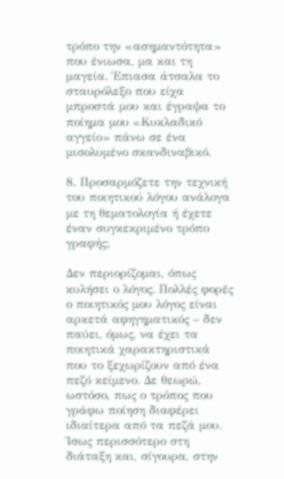τρόπο την «ασημαντότητα» που ένιωσα, μα και τη μαγεία. Έπιασα άτσαλα το σταυρόλεξο που είχα μπροστά μου και έγραψα το ποίημα μου «Κυκλαδικό αγγείο» πάνω σε ένα μισολυμένο σκανδιναβικό.

8. Προσαρμόζετε την τεχνική του ποιητικού λόγου ανάλογα με τη θεματολογία ή έχετε έναν συγκεκριμένο τρόπο γραφής;

Δεν περιορίζομαι, όπως κυλήσει ο λόγος. Πολλές φορές ο ποιητικός μου λόγος είναι αρκετά αφηγηματικός – δεν παύει, όμως, να έχει τα ποιητικά χαρακτηριστικά που το ξεχωρίζουν από ένα πεζό κείμενο. Δε θεωρώ, ωστόσο, πως ο τρόπος που γράφω ποίηση διαφέρει ιδιαίτερα από τα πεζά μου. Ίσως περισσότερο στη διάταξη και, σίγουρα, στην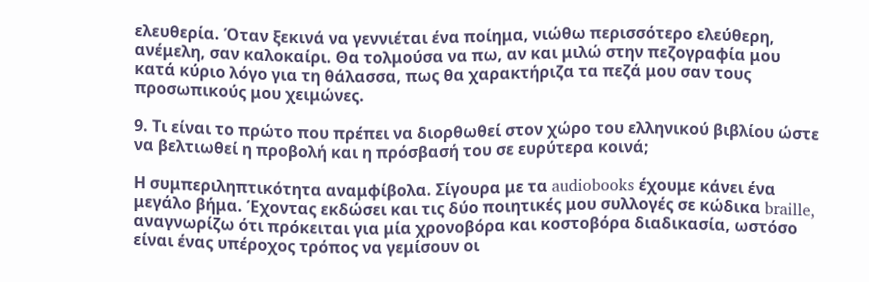ελευθερία. Όταν ξεκινά να γεννιέται ένα ποίημα, νιώθω περισσότερο ελεύθερη, ανέμελη, σαν καλοκαίρι. Θα τολμούσα να πω, αν και μιλώ στην πεζογραφία μου κατά κύριο λόγο για τη θάλασσα, πως θα χαρακτήριζα τα πεζά μου σαν τους προσωπικούς μου χειμώνες.

9. Τι είναι το πρώτο που πρέπει να διορθωθεί στον χώρο του ελληνικού βιβλίου ώστε να βελτιωθεί η προβολή και η πρόσβασή του σε ευρύτερα κοινά;

Η συμπεριληπτικότητα αναμφίβολα. Σίγουρα με τα audiobooks έχουμε κάνει ένα μεγάλο βήμα. Έχοντας εκδώσει και τις δύο ποιητικές μου συλλογές σε κώδικα braille, αναγνωρίζω ότι πρόκειται για μία χρονοβόρα και κοστοβόρα διαδικασία, ωστόσο είναι ένας υπέροχος τρόπος να γεμίσουν οι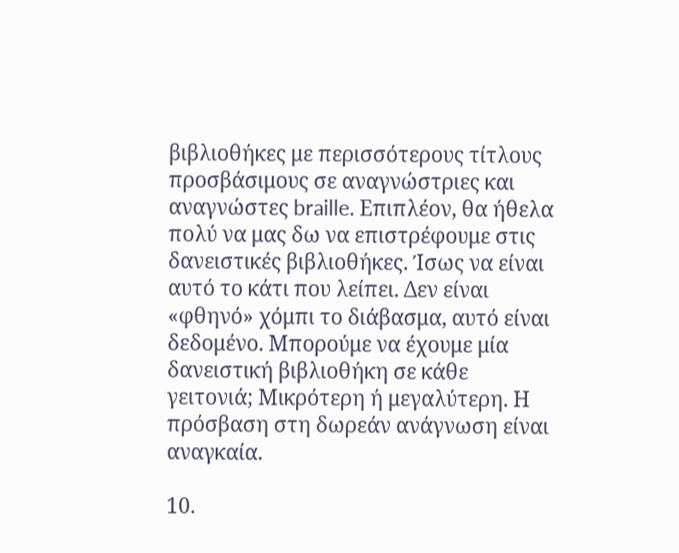βιβλιοθήκες με περισσότερους τίτλους προσβάσιμους σε αναγνώστριες και αναγνώστες braille. Επιπλέον, θα ήθελα πολύ να μας δω να επιστρέφουμε στις δανειστικές βιβλιοθήκες. Ίσως να είναι αυτό το κάτι που λείπει. Δεν είναι «φθηνό» χόμπι το διάβασμα, αυτό είναι δεδομένο. Μπορούμε να έχουμε μία δανειστική βιβλιοθήκη σε κάθε γειτονιά; Μικρότερη ή μεγαλύτερη. Η πρόσβαση στη δωρεάν ανάγνωση είναι αναγκαία.

10.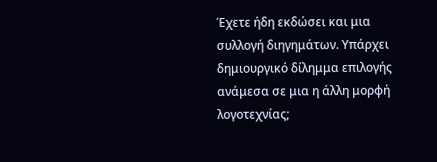Έχετε ήδη εκδώσει και μια συλλογή διηγημάτων. Υπάρχει δημιουργικό δίλημμα επιλογής ανάμεσα σε μια η άλλη μορφή λογοτεχνίας;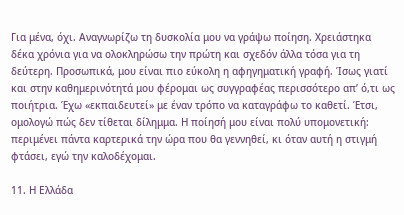Για μένα, όχι. Αναγνωρίζω τη δυσκολία μου να γράψω ποίηση. Χρειάστηκα δέκα χρόνια για να ολοκληρώσω την πρώτη και σχεδόν άλλα τόσα για τη δεύτερη. Προσωπικά, μου είναι πιο εύκολη η αφηγηματική γραφή. Ίσως γιατί και στην καθημερινότητά μου φέρομαι ως συγγραφέας περισσότερο απ’ ό,τι ως ποιήτρια. Έχω «εκπαιδευτεί» με έναν τρόπο να καταγράφω το καθετί. Έτσι, ομολογώ πώς δεν τίθεται δίλημμα. Η ποίησή μου είναι πολύ υπομονετική: περιμένει πάντα καρτερικά την ώρα που θα γεννηθεί, κι όταν αυτή η στιγμή φτάσει, εγώ την καλοδέχομαι.

11. Η Ελλάδα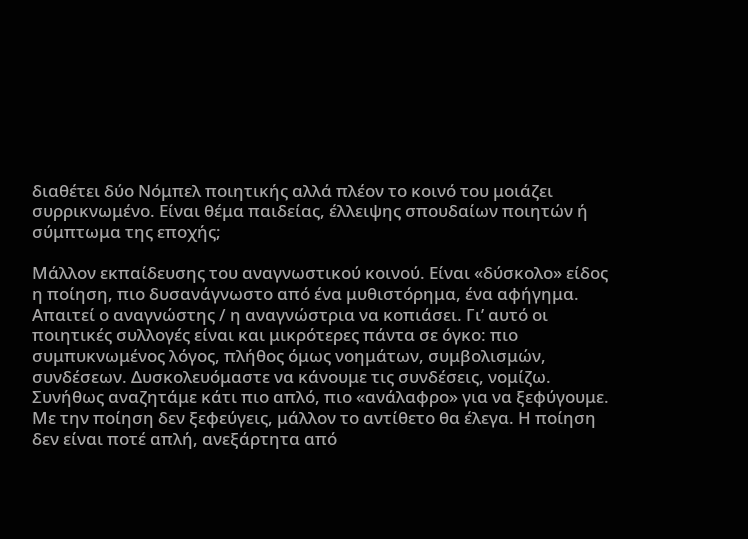διαθέτει δύο Νόμπελ ποιητικής αλλά πλέον το κοινό του μοιάζει συρρικνωμένο. Είναι θέμα παιδείας, έλλειψης σπουδαίων ποιητών ή σύμπτωμα της εποχής;

Μάλλον εκπαίδευσης του αναγνωστικού κοινού. Είναι «δύσκολο» είδος η ποίηση, πιο δυσανάγνωστο από ένα μυθιστόρημα, ένα αφήγημα. Απαιτεί ο αναγνώστης / η αναγνώστρια να κοπιάσει. Γι’ αυτό οι ποιητικές συλλογές είναι και μικρότερες πάντα σε όγκο: πιο συμπυκνωμένος λόγος, πλήθος όμως νοημάτων, συμβολισμών, συνδέσεων. Δυσκολευόμαστε να κάνουμε τις συνδέσεις, νομίζω. Συνήθως αναζητάμε κάτι πιο απλό, πιο «ανάλαφρο» για να ξεφύγουμε. Με την ποίηση δεν ξεφεύγεις, μάλλον το αντίθετο θα έλεγα. Η ποίηση δεν είναι ποτέ απλή, ανεξάρτητα από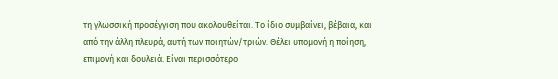τη γλωσσική προσέγγιση που ακολουθείται. Το ίδιο συμβαίνει, βέβαια, και από την άλλη πλευρά, αυτή των ποιητών/τριών. Θέλει υπομονή η ποίηση, επιμονή και δουλειά. Είναι περισσότερο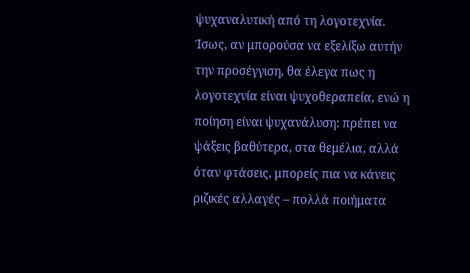ψυχαναλυτική από τη λογοτεχνία. Ίσως, αν μπορούσα να εξελίξω αυτήν την προσέγγιση, θα έλεγα πως η λογοτεχνία είναι ψυχοθεραπεία, ενώ η ποίηση είναι ψυχανάλυση: πρέπει να ψάξεις βαθύτερα, στα θεμέλια, αλλά όταν φτάσεις, μπορείς πια να κάνεις ριζικές αλλαγές – πολλά ποιήματα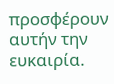προσφέρουν αυτήν την ευκαιρία.